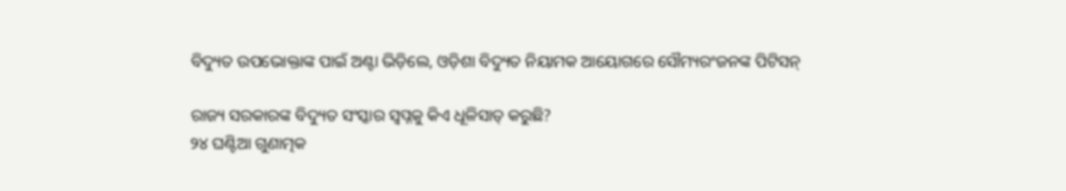ବିଦ୍ୟୁତ ଉପଭୋକ୍ତାଙ୍କ ପାଇଁ ଅଣ୍ଟା ଭିଡ଼ିଲେ, ଓଡ଼ିଶା ବିଦ୍ୟୁତ ନିୟାମକ ଆୟୋଗରେ ସୌମ୍ୟରଂଜନଙ୍କ ପିଟିସନ୍

ରାଜ୍ୟ ସରକାରଙ୍କ ବିଦ୍ୟୁତ ସଂସ୍କାର ସ୍ବପ୍ନକୁ କିଏ ଧୂଳିସାତ୍ କରୁଛି?
୨୪ ଘଣ୍ଟିଆ ଗୁଣାତ୍ମକ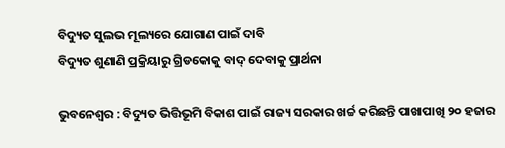ବିଦ୍ୟୁତ ସୁଲଭ ମୂଲ୍ୟରେ ଯୋଗାଣ ପାଇଁ ଦାବି
ବିଦ୍ୟୁତ ଶୁଣାଣି ପ୍ରକ୍ରିୟାରୁ ଗ୍ରିଡକୋକୁ ବାଦ୍ ଦେବାକୁ ପ୍ରାର୍ଥନା

ଭୁବନେଶ୍ୱର : ବିଦ୍ୟୁତ ଭିତ୍ତିଭୂମି ବିକାଶ ପାଇଁ ରାଜ୍ୟ ସରକାର ଖର୍ଚ୍ଚ କରିଛନ୍ତି ପାଖାପାଖି ୨୦ ହଜାର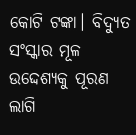କୋଟି ଟଙ୍କା। ବିଦ୍ୟୁତ ସଂସ୍କାର ମୂଳ ଉଦ୍ଦେଶ୍ୟକୁ ପୂରଣ ଲାଗି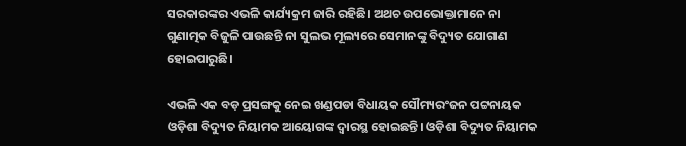ସରକାରଙ୍କର ଏଭଳି କାର୍ଯ୍ୟକ୍ରମ ଜାରି ରହିଛି। ଅଥଚ ଉପଭୋକ୍ତାମାନେ ନା ଗୁଣାତ୍ମକ ବିଜୁଳି ପାଉଛନ୍ତି ନା ସୁଲଭ ମୂଲ୍ୟରେ ସେମାନଙ୍କୁ ବିଦ୍ୟୁତ ଯୋଗାଣ ହୋଇପାରୁଛି।

ଏଭଳି ଏକ ବଡ଼ ପ୍ରସଙ୍ଗକୁ ନେଇ ଖଣ୍ଡପଡା ବିଧାୟକ ସୌମ୍ୟରଂଜନ ପଟ୍ଟନାୟକ ଓଡ଼ିଶା ବିଦ୍ୟୁତ ନିୟାମକ ଆୟୋଗଙ୍କ ଦ୍ବାରସ୍ଥ ହୋଇଛନ୍ତି। ଓଡ଼ିଶା ବିଦ୍ୟୁତ ନିୟାମକ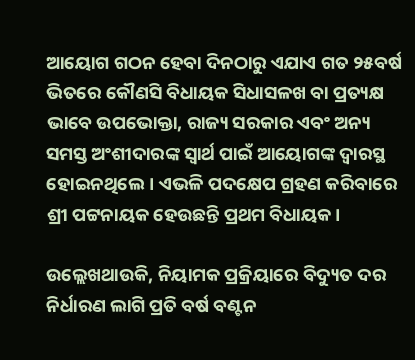ଆୟୋଗ ଗଠନ ହେବା ଦିନଠାରୁ ଏଯାଏ ଗତ ୨୫ବର୍ଷ ଭିତରେ କୌଣସି ବିଧାୟକ ସିଧାସଳଖ ବା ପ୍ରତ୍ୟକ୍ଷ ଭାବେ ଉପଭୋକ୍ତା, ରାଜ୍ୟ ସରକାର ଏବଂ ଅନ୍ୟ ସମସ୍ତ ଅଂଶୀଦାରଙ୍କ ସ୍ବାର୍ଥ ପାଇଁ ଆୟୋଗଙ୍କ ଦ୍ବାରସ୍ଥ ହୋଇନଥିଲେ। ଏଭଳି ପଦକ୍ଷେପ ଗ୍ରହଣ କରିବାରେ ଶ୍ରୀ ପଟ୍ଟନାୟକ ହେଉଛନ୍ତି ପ୍ରଥମ ବିଧାୟକ।

ଉଲ୍ଲେଖଥାଉକି, ନିୟାମକ ପ୍ରକ୍ରିୟାରେ ବିଦ୍ୟୁତ ଦର ନିର୍ଧାରଣ ଲାଗି ପ୍ରତି ବର୍ଷ ବଣ୍ଟନ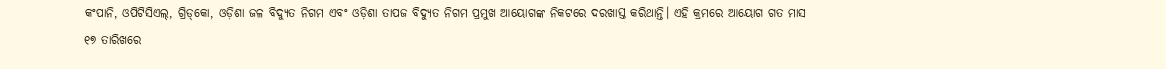କଂପାନି, ଓପିଟିସିଏଲ୍, ଗ୍ରିଡ୍‌କୋ, ଓଡ଼ିଶା ଜଳ ବିଦ୍ୟୁତ ନିଗମ ଏବଂ ଓଡ଼ିଶା ତାପଜ ବିଦ୍ୟୁତ ନିଗମ ପ୍ରମୁଖ ଆୟୋଗଙ୍କ ନିକଟରେ ଦରଖାସ୍ତ କରିଥାନ୍ତି। ଏହି କ୍ରମରେ ଆୟୋଗ ଗତ ମାସ ୧୭ ତାରିଖରେ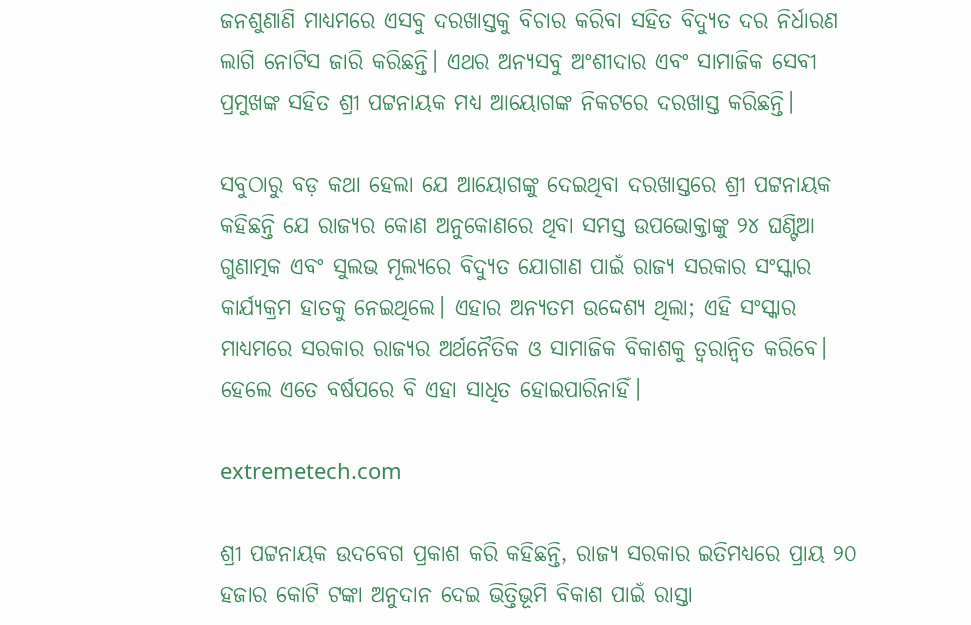ଜନଶୁଣାଣି ମାଧ୍ୟମରେ ଏସବୁ ଦରଖାସ୍ତକୁ ବିଚାର କରିବା ସହିତ ବିଦ୍ୟୁତ ଦର ନିର୍ଧାରଣ ଲାଗି ନୋଟିସ ଜାରି କରିଛନ୍ତି। ଏଥର ଅନ୍ୟସବୁ ଅଂଶୀଦାର ଏବଂ ସାମାଜିକ ସେବୀ ପ୍ରମୁଖଙ୍କ ସହିତ ଶ୍ରୀ ପଟ୍ଟନାୟକ ମଧ୍ୟ ଆୟୋଗଙ୍କ ନିକଟରେ ଦରଖାସ୍ତ କରିଛନ୍ତି।

ସବୁଠାରୁ ବଡ଼ କଥା ହେଲା ଯେ ଆୟୋଗଙ୍କୁ ଦେଇଥିବା ଦରଖାସ୍ତରେ ଶ୍ରୀ ପଟ୍ଟନାୟକ କହିଛନ୍ତି ଯେ ରାଜ୍ୟର କୋଣ ଅନୁକୋଣରେ ଥିବା ସମସ୍ତ ଉପଭୋକ୍ତାଙ୍କୁ ୨୪ ଘଣ୍ଟିଆ ଗୁଣାତ୍ମକ ଏବଂ ସୁଲଭ ମୂଲ୍ୟରେ ବିଦ୍ୟୁତ ଯୋଗାଣ ପାଇଁ ରାଜ୍ୟ ସରକାର ସଂସ୍କାର କାର୍ଯ୍ୟକ୍ରମ ହାତକୁ ନେଇଥିଲେ। ଏହାର ଅନ୍ୟତମ ଉଦ୍ଦେଶ୍ୟ ଥିଲା; ଏହି ସଂସ୍କାର ମାଧ୍ୟମରେ ସରକାର ରାଜ୍ୟର ଅର୍ଥନୈତିକ ଓ ସାମାଜିକ ବିକାଶକୁ ତ୍ବରାନ୍ବିତ କରିବେ। ହେଲେ ଏତେ ବର୍ଷପରେ ବି ଏହା ସାଧିତ ହୋଇପାରିନାହିଁ।

extremetech.com

ଶ୍ରୀ ପଟ୍ଟନାୟକ ଉଦବେଗ ପ୍ରକାଶ କରି କହିଛନ୍ତି, ରାଜ୍ୟ ସରକାର ଇତିମଧ୍ୟରେ ପ୍ରାୟ ୨୦ ହଜାର କୋଟି ଟଙ୍କା ଅନୁଦାନ ଦେଇ ଭିତ୍ତିଭୂମି ବିକାଶ ପାଇଁ ରାସ୍ତା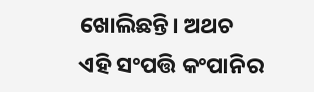ଖୋଲିଛନ୍ତି। ଅଥଚ ଏହି ସଂପତ୍ତି କଂପାନିର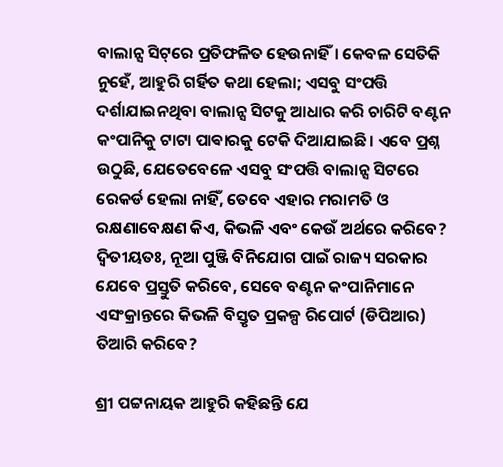ବାଲାନ୍ସ ସିଟ୍‌ରେ ପ୍ରତିଫଳିତ ହେଉନାହିଁ। କେବଳ ସେତିକି ନୁହେଁ, ଆହୁରି ଗର୍ହିତ କଥା ହେଲା; ଏସବୁ ସଂପତ୍ତି ଦର୍ଶାଯାଇନଥିବା ବାଲାନ୍ସ ସିଟକୁ ଆଧାର କରି ଚାରିଟି ବଣ୍ଟନ କଂପାନିକୁ ଟାଟା ପାଵାରକୁ ଟେକି ଦିଆଯାଇଛି। ଏବେ ପ୍ରଶ୍ନ ଉଠୁଛି, ଯେତେବେଳେ ଏସବୁ ସଂପତ୍ତି ବାଲାନ୍ସ ସିଟରେ ରେକର୍ଡ ହେଲା ନାହିଁ, ତେବେ ଏହାର ମରାମତି ଓ ରକ୍ଷଣାବେକ୍ଷଣ କିଏ, କିଭଳି ଏବଂ କେଉଁ ଅର୍ଥରେ କରିବେ? ଦ୍ବିତୀୟତଃ, ନୂଆ ପୁଞ୍ଜି ବିନିଯୋଗ ପାଇଁ ରାଜ୍ୟ ସରକାର ଯେବେ ପ୍ରସ୍ତୁତି କରିବେ, ସେବେ ବଣ୍ଟନ କଂପାନିମାନେ ଏସଂକ୍ରାନ୍ତରେ କିଭଳି ବିସ୍ତୃତ ପ୍ରକଳ୍ପ ରିପୋର୍ଟ (ଡିପିଆର) ତିଆରି କରିବେ?

ଶ୍ରୀ ପଟ୍ଟନାୟକ ଆହୁରି କହିଛନ୍ତି ଯେ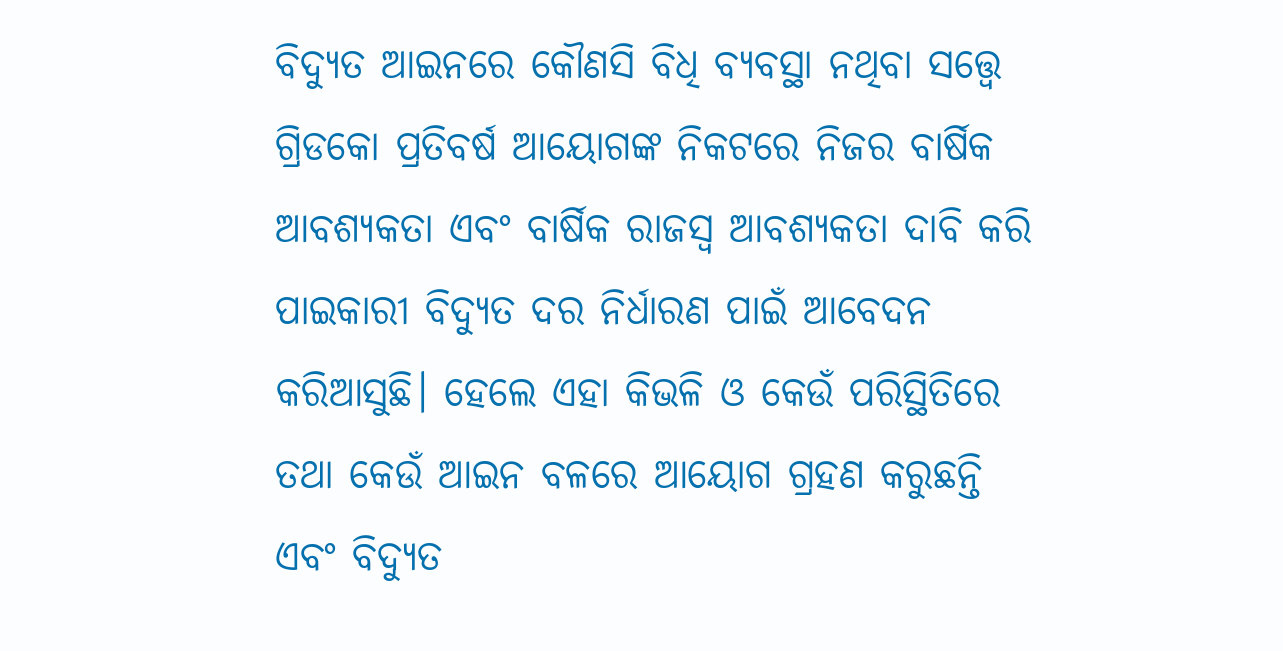ବିଦ୍ୟୁତ ଆଇନରେ କୌଣସି ବିଧି ବ୍ୟବସ୍ଥା ନଥିବା ସତ୍ତ୍ବେ ଗ୍ରିଡକୋ ପ୍ରତିବର୍ଷ ଆୟୋଗଙ୍କ ନିକଟରେ ନିଜର ବାର୍ଷିକ ଆବଶ୍ୟକତା ଏବଂ ବାର୍ଷିକ ରାଜସ୍ବ ଆବଶ୍ୟକତା ଦାବି କରି ପାଇକାରୀ ବିଦ୍ୟୁତ ଦର ନିର୍ଧାରଣ ପାଇଁ ଆବେଦନ କରିଆସୁଛି। ହେଲେ ଏହା କିଭଳି ଓ କେଉଁ ପରିସ୍ଥିତିରେ ତଥା କେଉଁ ଆଇନ ବଳରେ ଆୟୋଗ ଗ୍ରହଣ କରୁଛନ୍ତି ଏବଂ ବିଦ୍ୟୁତ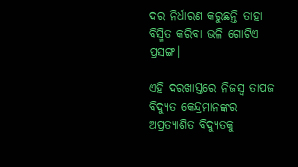ଦର ନିର୍ଧାରଣ କରୁଛନ୍ତି ତାହା ବିସ୍ମିତ କରିବା ଭଳି ଗୋଟିଏ ପ୍ରସଙ୍ଗ।

ଏହି ଦରଖାସ୍ତରେ ନିଜସ୍ବ ତାପଜ ବିଦ୍ୟୁତ କେନ୍ଦ୍ରମାନଙ୍କର ଅପ୍ରତ୍ୟାଶିତ ବିଦ୍ୟୁତକୁ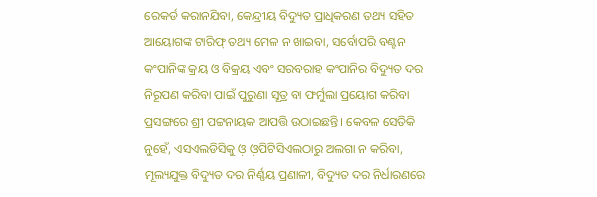ରେକର୍ଡ କରାନଯିବା, କେନ୍ଦ୍ରୀୟ ବିଦ୍ୟୁତ ପ୍ରାଧିକରଣ ତଥ୍ୟ ସହିତ ଆୟୋଗଙ୍କ ଟାରିଫ୍ ତଥ୍ୟ ମେଳ ନ ଖାଇବା, ସର୍ବୋପରି ବଣ୍ଟନ କଂପାନିଙ୍କ କ୍ରୟ ଓ ବିକ୍ରୟ ଏବଂ ସରବରାହ କଂପାନିର ବିଦ୍ୟୁତ ଦର ନିରୂପଣ କରିବା ପାଇଁ ପୁରୁଣା ସୂତ୍ର ବା ଫର୍ମୁଲା ପ୍ରୟୋଗ କରିବା ପ୍ରସଙ୍ଗରେ ଶ୍ରୀ ପଟ୍ଟନାୟକ ଆପତ୍ତି ଉଠାଇଛନ୍ତି। କେବଳ ସେତିକି ନୁହେଁ, ଏସଏଲଡିସିକୁ ଓ଼ ଓ଼ପିଟିସିଏଲଠାରୁ ଅଲଗା ନ କରିବା, ମୂଲ୍ୟଯୁକ୍ତ ବିଦ୍ୟୁତ ଦର ନିର୍ଣ୍ଣୟ ପ୍ରଣାଳୀ, ବିଦ୍ୟୁତ ଦର ନିର୍ଧାରଣରେ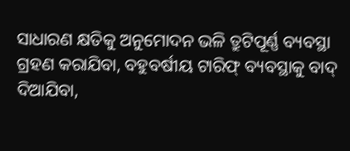ସାଧାରଣ କ୍ଷତିକୁ ଅନୁମୋଦନ ଭଳି ତ୍ରୁଟିପୂର୍ଣ୍ଣ ବ୍ୟବସ୍ଥା ଗ୍ରହଣ କରାଯିବା, ବହୁବର୍ଷୀୟ ଟାରିଫ୍ ବ୍ୟବସ୍ଥାକୁ ବାଦ୍ ଦିଆଯିବା,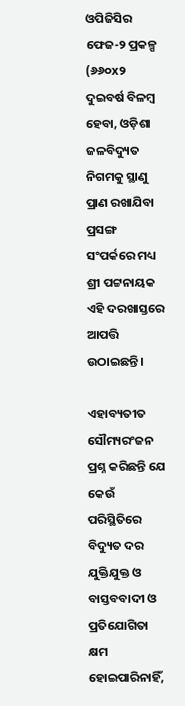ଓପିଜିସିର ଫେଜ-୨ ପ୍ରକଳ୍ପ (୬୬୦x୨ ଦୁଇବର୍ଷ ବିଳମ୍ବ ହେବା, ଓଡ଼ିଶା ଜଳବିଦ୍ୟୁତ ନିଗମକୁ ସ୍ଥାଣୁ ପ୍ରାଣ ରଖାଯିବା ପ୍ରସଙ୍ଗ ସଂପର୍କରେ ମଧ୍ୟ ଶ୍ରୀ ପଟ୍ଟନାୟକ ଏହି ଦରଖାସ୍ତରେ ଆପତ୍ତି ଉଠାଇଛନ୍ତି।

ଏହାବ୍ୟତୀତ ସୌମ୍ୟରଂଜନ ପ୍ରଶ୍ନ କରିଛନ୍ତି ଯେ କେଉଁ ପରିସ୍ଥିତିରେ ବିଦ୍ୟୁତ ଦର ଯୁକ୍ତିଯୁକ୍ତ ଓ ବାସ୍ତବବାଦୀ ଓ ପ୍ରତିଯୋଗିତା କ୍ଷମ ହୋଇପାରିନାହିଁ,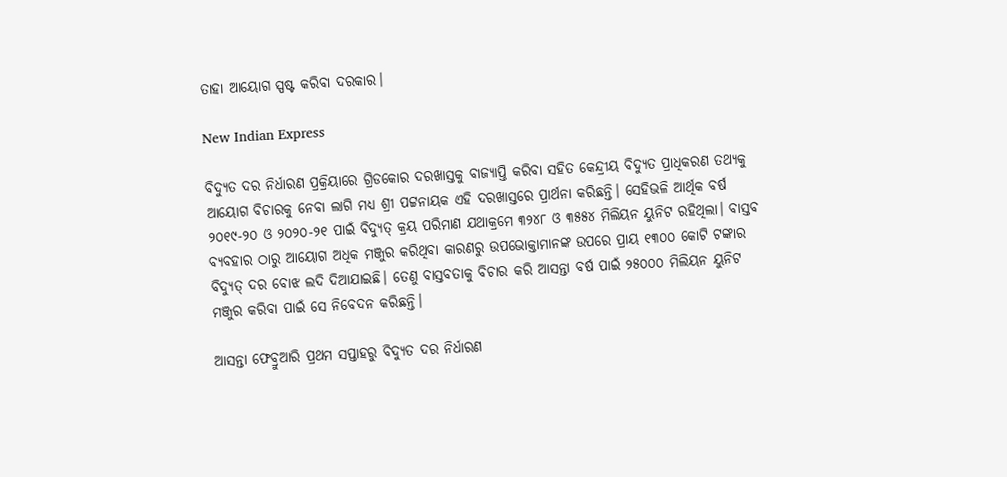ତାହା ଆୟୋଗ ସ୍ପଷ୍ଟ କରିବା ଦରକାର।

New Indian Express

ବିଦ୍ୟୁତ ଦର ନିର୍ଧାରଣ ପ୍ରକ୍ରିୟାରେ ଗ୍ରିଡକୋର ଦରଖାସ୍ତକୁ ବାଜ୍ୟାପ୍ତି କରିବା ସହିତ କେନ୍ଦ୍ରୀୟ ବିଦ୍ୟୁତ ପ୍ରାଧିକରଣ ତଥ୍ୟକୁ ଆୟୋଗ ବିଚାରକୁ ନେବା ଲାଗି ମଧ୍ୟ ଶ୍ରୀ ପଟ୍ଟନାୟକ ଏହି ଦରଖାସ୍ତରେ ପ୍ରାର୍ଥନା କରିଛନ୍ତି। ସେହିଭଳି ଆର୍ଥିକ ବର୍ଷ ୨୦୧୯-୨୦ ଓ ୨୦୨୦-୨୧ ପାଇଁ ବିଦ୍ୟୁତ୍ କ୍ରୟ ପରିମାଣ ଯଥାକ୍ରମେ ୩୨୪୮ ଓ ୩୫୫୪ ମିଲିୟନ ୟୁନିଟ ରହିଥିଲା। ବାସ୍ତବ ବ୍ୟବହାର ଠାରୁ ଆୟୋଗ ଅଧିକ ମଞ୍ଜୁର କରିଥିବା କାରଣରୁ ଉପଭୋକ୍ତାମାନଙ୍କ ଉପରେ ପ୍ରାୟ ୧୩୦୦ କୋଟି ଟଙ୍କାର ବିଦ୍ୟୁତ୍ ଦର ବୋଝ ଲଦି ଦିଆଯାଇଛି। ତେଣୁ ବାସ୍ତବତାକୁ ବିଚାର କରି ଆସନ୍ତା ବର୍ଷ ପାଇଁ ୨୫୦୦୦ ମିଲିୟନ ୟୁନିଟ ମଞ୍ଜୁର କରିବା ପାଇଁ ସେ ନିବେଦନ କରିଛନ୍ତି।

ଆସନ୍ତା ଫେବ୍ରୁଆରି ପ୍ରଥମ ସପ୍ତାହରୁ ବିଦ୍ୟୁତ ଦର ନିର୍ଧାରଣ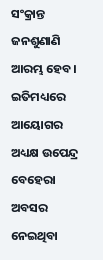ସଂକ୍ରାନ୍ତ ଜନଶୁଣାଣି ଆରମ୍ଭ ହେବ। ଇତିମଧ୍ୟରେ ଆୟୋଗର ଅଧ୍ୟକ୍ଷ ଉପେନ୍ଦ୍ର ବେହେରା ଅବସର ନେଇଥିବା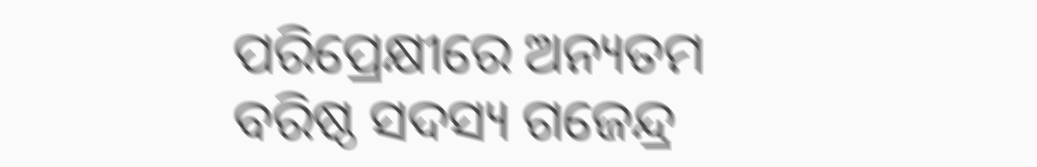ପରିପ୍ରେକ୍ଷୀରେ ଅନ୍ୟତମ ବରିଷ୍ଠ ସଦସ୍ୟ ଗଜେନ୍ଦ୍ର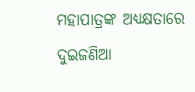ମହାପାତ୍ରଙ୍କ ଅଧ୍ୟକ୍ଷତାରେ ଦୁଇଜଣିଆ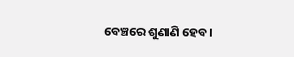ବେଞ୍ଚରେ ଶୁଣାଣି ହେବ।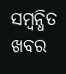ସମ୍ବନ୍ଧିତ ଖବର